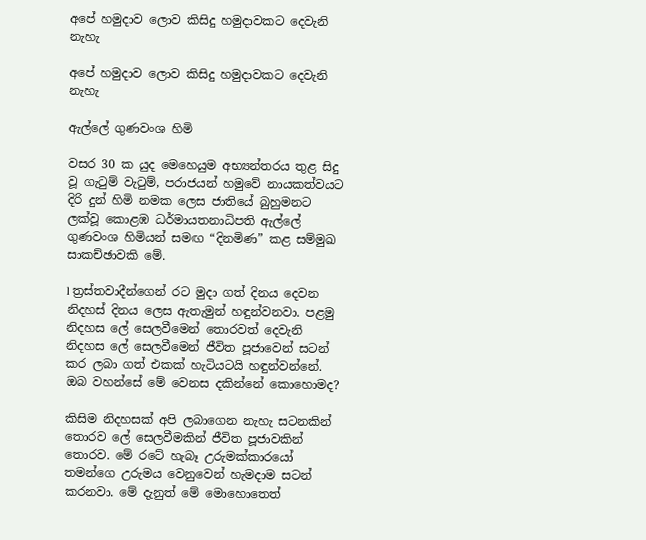අපේ හමුදාව ලොව කිසිදු හමුදාවකට දෙවැනි නැහැ

අපේ හමුදාව ලොව කිසිදු හමුදාවකට දෙවැනි නැහැ

ඇල්ලේ ගුණවංශ හිමි

වසර 30 ක යුද මෙහෙයුම අභ්‍යන්තරය තුළ සිදු වූ ගැටුම් වැටුම්, පරාජයන් හමුවේ නායකත්වයට දිරි දුන් හිමි නමක ලෙස ජාතියේ බුහුමනට ලක්වූ කොළඹ ධර්මායතනාධිපති ඇල්ලේ ගුණවංශ හිමියන් සමඟ “දිනමිණ” කළ සම්මුඛ සාකච්ඡාවකි මේ.

l ත්‍රස්තවාදීන්ගෙන් රට මුදා ගත් දිනය දෙවන නිදහස් දිනය ලෙස ඇතැමුන් හඳුන්වනවා. පළමු නිදහස ලේ සෙලවීමෙන් තොරවත් දෙවැනි නිදහස ලේ සෙලවීමෙන් ජීවිත පූජාවෙන් සටන් කර ලබා ගත් එකක් හැටියටයි හඳුන්වන්නේ. ඔබ වහන්සේ මේ වෙනස දකින්නේ කොහොමද?

කිසිම නිදහසක් අපි ලබාගෙන නැහැ සටනකින් තොරව ලේ සෙලවීමකින් ජීවිත පූජාවකින් තොරව. මේ රටේ හැබෑ උරුමක්කාරයෝ තමන්ගෙ උරුමය වෙනුවෙන් හැමදාම සටන් කරනවා. මේ දැනුත් මේ මොහොතෙත්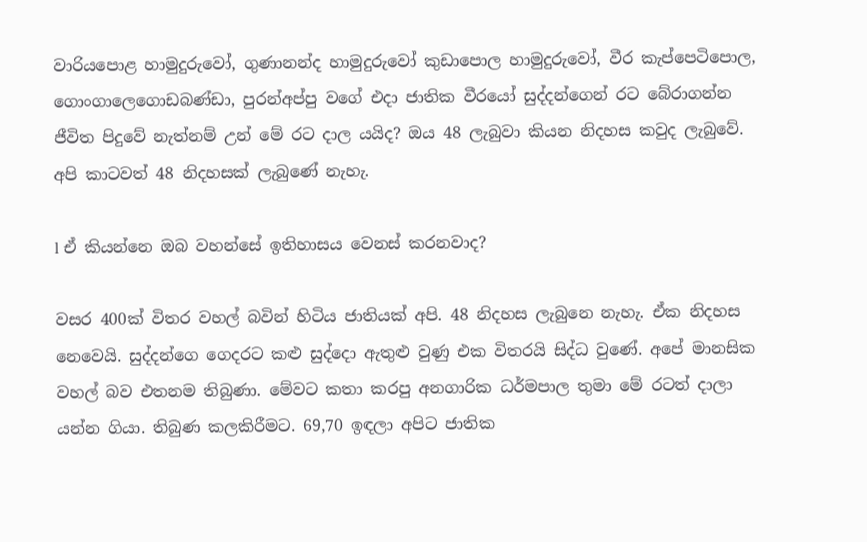වාරියපොළ හාමුදුරුවෝ, ගුණානන්ද හාමුදුරුවෝ කුඩාපොල හාමුදුරුවෝ, වීර කැප්පෙටිපොල, ගොංගාලෙගොඩබණ්ඩා, පුරන්අප්පු වගේ එදා ජාතික වීරයෝ සුද්දන්ගෙන් රට බේරාගන්න ජීවිත පිදුවේ නැත්නම් උන් මේ රට දාල යයිද? ඔය 48 ලැබුවා කියන නිදහස කවුද ලැබුවේ. අපි කාටවත් 48 නිදහසක් ලැබුණේ නැහැ.

l ඒ කියන්නෙ ඔබ වහන්සේ ඉතිහාසය වෙනස් කරනවාද?

වසර 400ක් විතර වහල් බවින් හිටිය ජාතියක් අපි. 48 නිදහස ලැබුනෙ නැහැ. ඒක නිදහස නෙවෙයි. සුද්දන්ගෙ ගෙදරට කළු සුද්දො ඇතුළු වුණු එක විතරයි සිද්ධ වුණේ. අපේ මානසික වහල් බව එතනම තිබුණා. මේවට කතා කරපු අනගාරික ධර්මපාල තුමා මේ රටත් දාලා යන්න ගියා. තිබුණ කලකිරීමට. 69,70 ඉඳලා අපිට ජාතික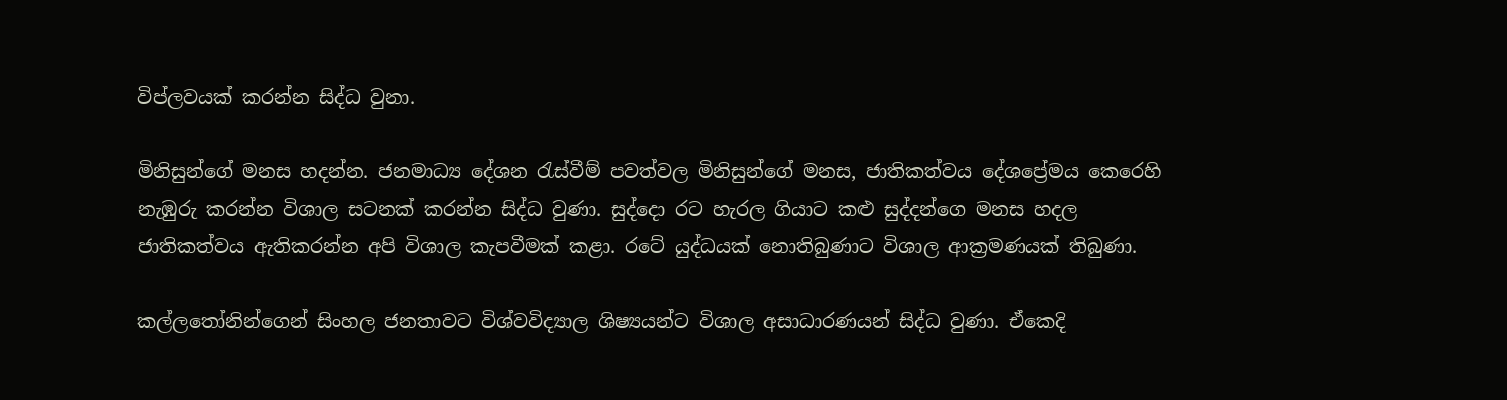විප්ලවයක් කරන්න සිද්ධ වුනා.

මිනිසුන්ගේ මනස හදන්න. ජනමාධ්‍ය දේශන රැස්වීම් පවත්වල මිනිසුන්ගේ මනස, ජාතිකත්වය දේශප්‍රේමය කෙරෙහි නැඹුරු කරන්න විශාල සටනක් කරන්න සිද්ධ වුණා. සුද්දො රට හැරල ගියාට කළු සුද්දන්ගෙ මනස හදල ජාතිකත්වය ඇතිකරන්න අපි විශාල කැපවීමක් කළා. රටේ යුද්ධයක් නොතිබුණාට විශාල ආක්‍රමණයක් තිබුණා.

කල්ලතෝනින්ගෙන් සිංහල ජනතාවට විශ්වවිද්‍යාල ශිෂ්‍යයන්ට විශාල අසාධාරණයන් සිද්ධ වුණා. ඒකෙදි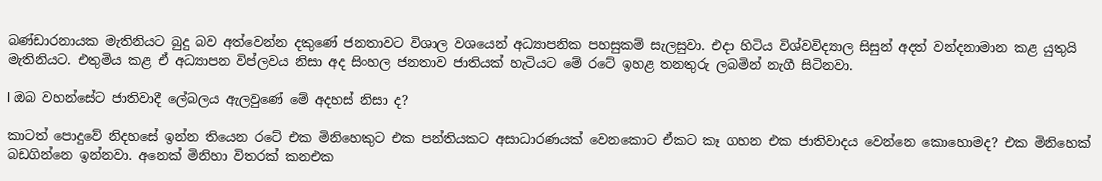බණ්ඩාරනායක මැතිනියට බුදු බව අත්වෙන්න දකුණේ ජනතාවට විශාල වශයෙන් අධ්‍යාපනික පහසුකම් සැලසුවා. එදා හිටිය විශ්වවිද්‍යාල සිසුන් අදත් වන්දනාමාන කළ යුතුයි මැතිනියට. එතුමිය කළ ඒ අධ්‍යාපන විප්ලවය නිසා අද සිංහල ජනතාව ජාතියක් හැටියට මේ රටේ ඉහළ තනතුරු ලබමින් නැගී සිටිනවා.

l ඔබ වහන්සේට ජාතිවාදී ලේබලය ඇලවුණේ මේ අදහස් නිසා ද?

කාටත් පොදුවේ නිදහසේ ඉන්න තියෙන රටේ එක මිනිහෙකුට එක පන්තියකට අසාධාරණයක් වෙනකොට ඒකට කෑ ගහන එක ජාතිවාදය වෙන්නෙ කොහොමද? එක මිනිහෙක් බඩගින්නෙ ඉන්නවා. අනෙක් මිනිහා විතරක් කනඑක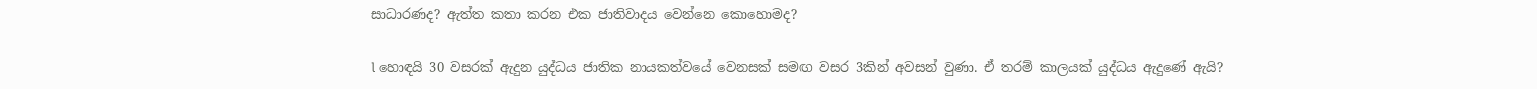සාධාරණද? ඇත්ත කතා කරන එක ජාතිවාදය වෙන්නෙ කොහොමද?

l හොඳයි 30 වසරක් ඇදුන යුද්ධය ජාතික නායකත්වයේ වෙනසක් සමඟ වසර 3කින් අවසන් වුණා. ඒ තරම් කාලයක් යුද්ධය ඇදුණේ ඇයි?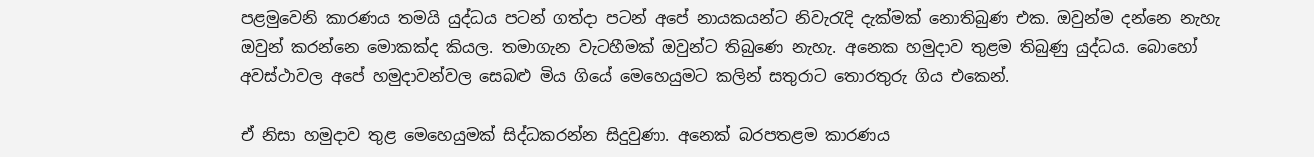පළමුවෙනි කාරණය තමයි යුද්ධය පටන් ගත්දා පටන් අපේ නායකයන්ට නිවැරැදි දැක්මක් නොතිබුණ එක. ඔවුන්ම දන්නෙ නැහැ ඔවුන් කරන්නෙ මොකක්ද කියල. තමාගැන වැටහීමක් ඔවුන්ට තිබුණෙ නැහැ. අනෙක හමුදාව තුළම තිබුණු යුද්ධය. බොහෝ අවස්ථාවල අපේ හමුදාවන්වල සෙබළු මිය ගියේ මෙහෙයුමට කලින් සතුරාට තොරතුරු ගිය එකෙන්.

ඒ නිසා හමුදාව තුළ මෙහෙයුමක් සිද්ධකරන්න සිදුවුණා. අනෙක් බරපතළම කාරණය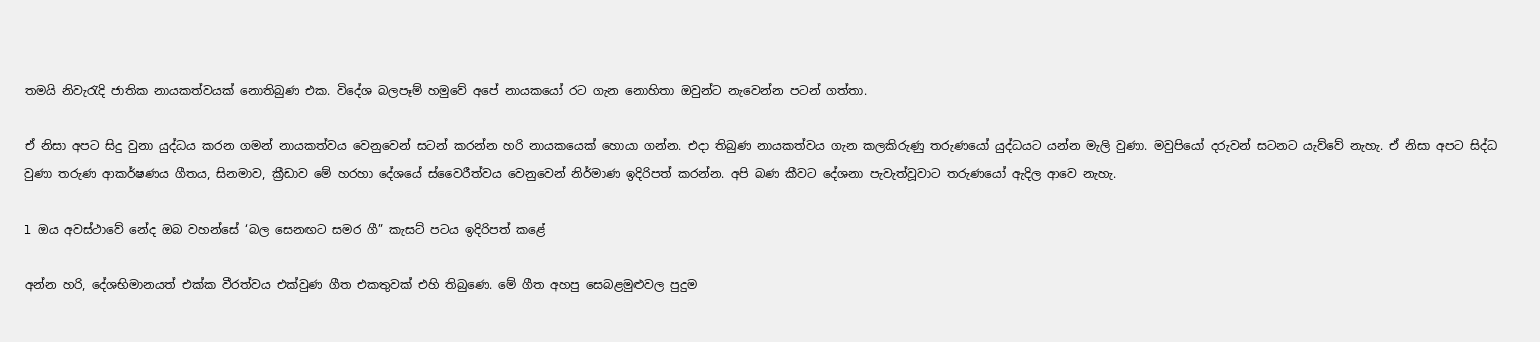තමයි නිවැරැදි ජාතික නායකත්වයක් නොතිබුණ එක. විදේශ බලපෑම් හමුවේ අපේ නායකයෝ රට ගැන නොහිතා ඔවුන්ට නැවෙන්න පටන් ගත්තා.

ඒ නිසා අපට සිදු වුනා යුද්ධය කරන ගමන් නායකත්වය වෙනුවෙන් සටන් කරන්න හරි නායකයෙක් හොයා ගන්න. එදා තිබුණ නායකත්වය ගැන කලකිරුණු තරුණයෝ යුද්ධයට යන්න මැලි වුණා. මවුපියෝ දරුවන් සටනට යැව්වේ නැහැ. ඒ නිසා අපට සිද්ධ වුණා තරුණ ආකර්ෂණය ගීතය, සිනමාව, ක්‍රීඩාව මේ හරහා දේශයේ ස්වෛරීත්වය වෙනුවෙන් නිර්මාණ ඉදිරිපත් කරන්න. අපි බණ කීවට දේශනා පැවැත්වූවාට තරුණයෝ ඇදිල ආවෙ නැහැ.

l ඔය අවස්ථාවේ නේද ඔබ වහන්සේ ‘බල සෙනඟට සමර ගී” කැසට් පටය ඉදිරිපත් කළේ

අන්න හරි, දේශභිමානයත් එක්ක වීරත්වය එක්වුණ ගීත එකතුවක් එහි තිබුණෙ. මේ ගීත අහපු සෙබළමුළුවල පුදුම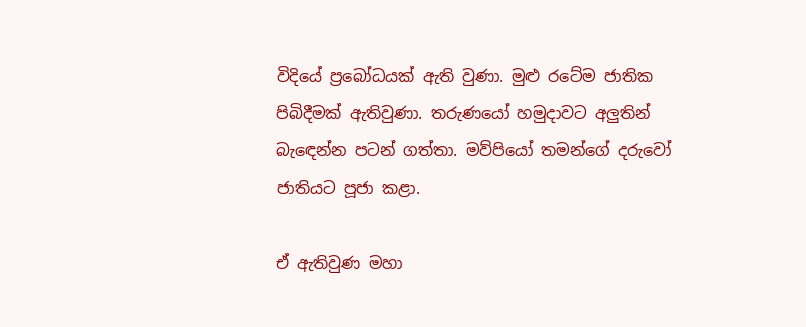විදියේ ප්‍රබෝධයක් ඇති වුණා. මුළු රටේම ජාතික පිබිදීමක් ඇතිවුණා. තරුණයෝ හමුදාවට අලුතින් බැඳෙන්න පටන් ගත්තා. මව්පියෝ තමන්ගේ දරුවෝ ජාතියට පූජා කළා.

ඒ ඇතිවුණ මහා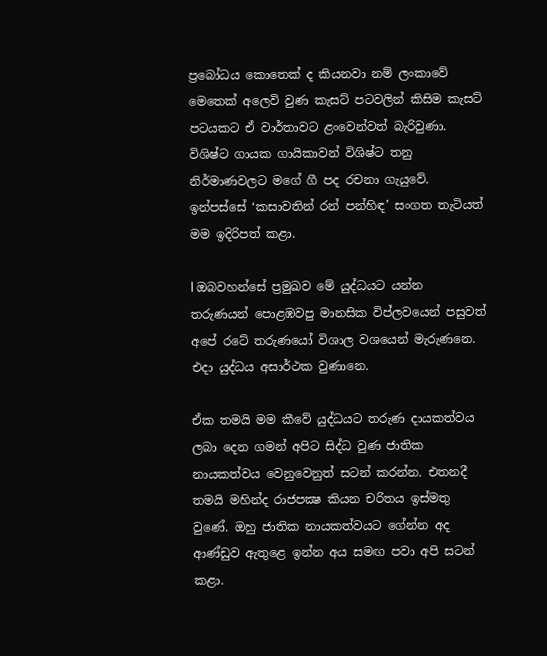ප්‍රබෝධය කොතෙක් ද කියනවා නම් ලංකාවේ මෙතෙක් අලෙවි වුණ කැසට් පටවලින් කිසිම කැසට් පටයකට ඒ වාර්තාවට ළංවෙන්වත් බැරිවුණා. විශිෂ්ට ගායක ගායිකාවන් විශිෂ්ට තනු නිර්මාණවලට මගේ ගී පද රචනා ගැයුවේ. ඉන්පස්සේ ‘කසාවතින් රන් පන්හිඳ’ සංගත තැටියත් මම ඉදිරිපත් කළා.

l ඔබවහන්සේ ප්‍රමුඛව මේ යුද්ධයට යන්න තරුණයන් පොළඹවපු මානසික විප්ලවයෙන් පසුවත් අපේ රටේ තරුණයෝ විශාල වශයෙන් මැරුණනෙ. එදා යුද්ධය අසාර්ථක වුණානෙ.

ඒක තමයි මම කීවේ යුද්ධයට තරුණ දායකත්වය ලබා දෙන ගමන් අපිට සිද්ධ වුණ ජාතික නායකත්වය වෙනුවෙනුත් සටන් කරන්න. එතනදී තමයි මහින්ද රාජපක්‍ෂ කියන චරිතය ඉස්මතු වුණේ. ඔහු ජාතික නායකත්වයට ගේන්න අද ආණ්ඩුව ඇතුළෙ ඉන්න අය සමඟ පවා අපි සටන් කළා.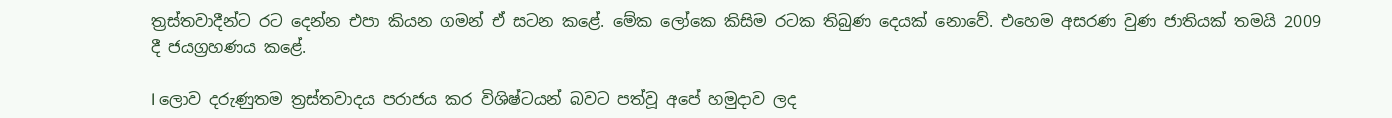ත්‍රස්තවාදීන්ට රට දෙන්න එපා කියන ගමන් ඒ සටන කළේ. මේක ලෝකෙ කිසිම රටක තිබුණ දෙයක් නොවේ. එහෙම අසරණ වුණ ජාතියක් තමයි 2009 දී ජයග්‍රහණය කළේ.

l ලොව දරුණුතම ත්‍රස්තවාදය පරාජය කර විශිෂ්ටයන් බවට පත්වූ අපේ හමුදාව ලද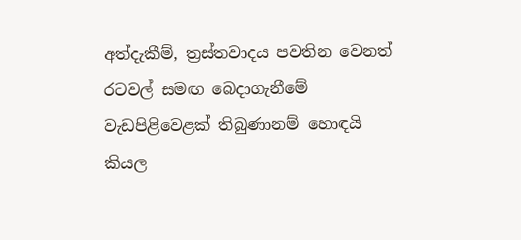අත්දැකීම්, ත්‍රස්තවාදය පවතින වෙනත් රටවල් සමඟ බෙදාගැනීමේ වැඩපිළිවෙළක් තිබුණානම් හොඳයි කියල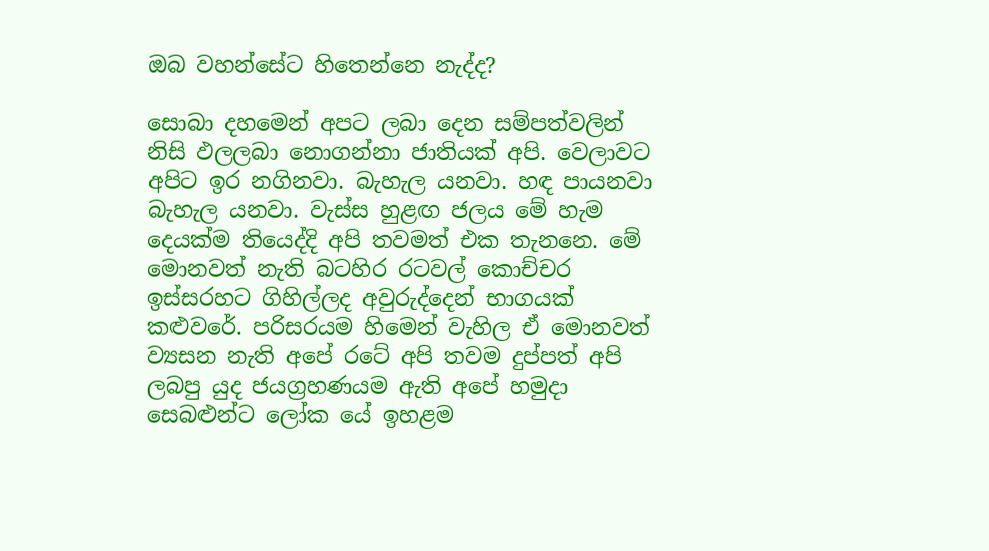ඔබ වහන්සේට හිතෙන්නෙ නැද්ද?

සොබා දහමෙන් අපට ලබා දෙන සම්පත්වලින් නිසි ඵලලබා නොගන්නා ජාතියක් අපි. වෙලාවට අපිට ඉර නගිනවා. බැහැල යනවා. හඳ පායනවා බැහැල යනවා. වැස්ස හුළඟ ජලය මේ හැම දෙයක්ම තියෙද්දි අපි තවමත් එක තැනනෙ. මේ මොනවත් නැති බටහිර රටවල් කොච්චර ඉස්සරහට ගිහිල්ලද අවුරුද්දෙන් භාගයක් කළුවරේ. පරිසරයම හිමෙන් වැහිල ඒ මොනවත් ව්‍යසන නැති අපේ රටේ අපි තවම දුප්පත් අපි ලබපු යුද ජයග්‍රහණයම ඇති අපේ හමුදා සෙබළුන්ට ලෝක යේ ඉහළම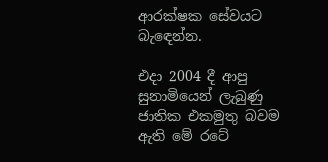ආරක්ෂක සේවයට බැඳෙන්න.

එදා 2004 දී ආපු සුනාමියෙන් ලැබුණු ජාතික එකමුතු බවම ඇති මේ රටේ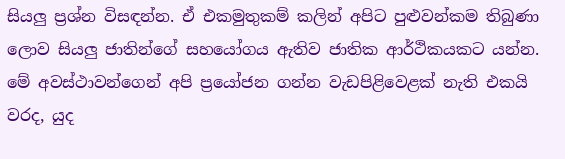සියලු ප්‍රශ්න විසඳන්න. ඒ එකමුතුකම් කලින් අපිට පුළුවන්කම තිබුණා ලොව සියලු ජාතින්ගේ සහයෝගය ඇතිව ජාතික ආර්ථිකයකට යන්න. මේ අවස්ථාවන්ගෙන් අපි ප්‍රයෝජන ගන්න වැඩපිළිවෙළක් නැති එකයි වරද, යුද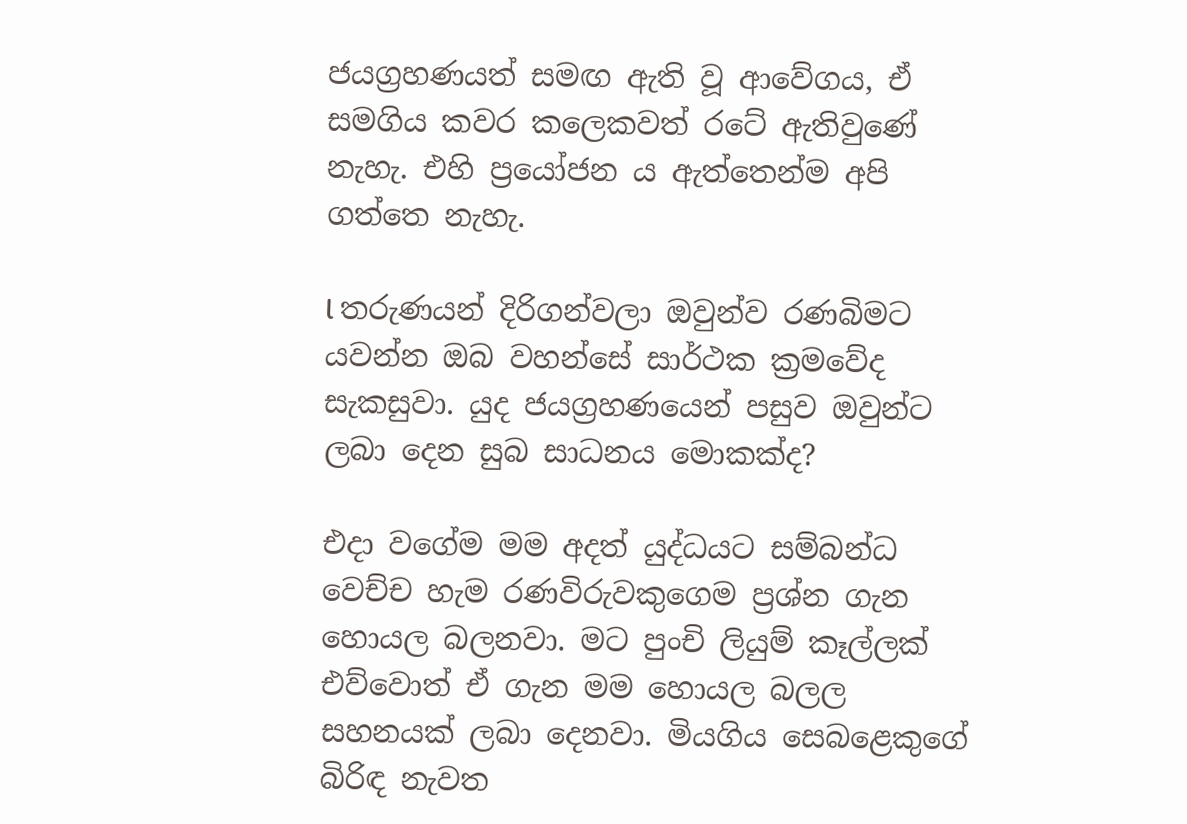ජයග්‍රහණයත් සමඟ ඇති වූ ආවේගය, ඒ සමගිය කවර කලෙකවත් රටේ ඇතිවුණේ නැහැ. එහි ප්‍රයෝජන ය ඇත්තෙන්ම අපි ගත්තෙ නැහැ.

l තරුණයන් දිරිගන්වලා ඔවුන්ව රණබිමට යවන්න ඔබ වහන්සේ සාර්ථක ක්‍රමවේද සැකසුවා. යුද ජයග්‍රහණයෙන් පසුව ඔවුන්ට ලබා දෙන සුබ සාධනය මොකක්ද?

එදා වගේම මම අදත් යුද්ධයට සම්බන්ධ වෙච්ච හැම රණවිරුවකුගෙම ප්‍රශ්න ගැන හොයල බලනවා. මට පුංචි ලියුම් කෑල්ලක් එව්වොත් ඒ ගැන මම හොයල බලල සහනයක් ලබා දෙනවා. මියගිය සෙබළෙකුගේ බිරිඳ නැවත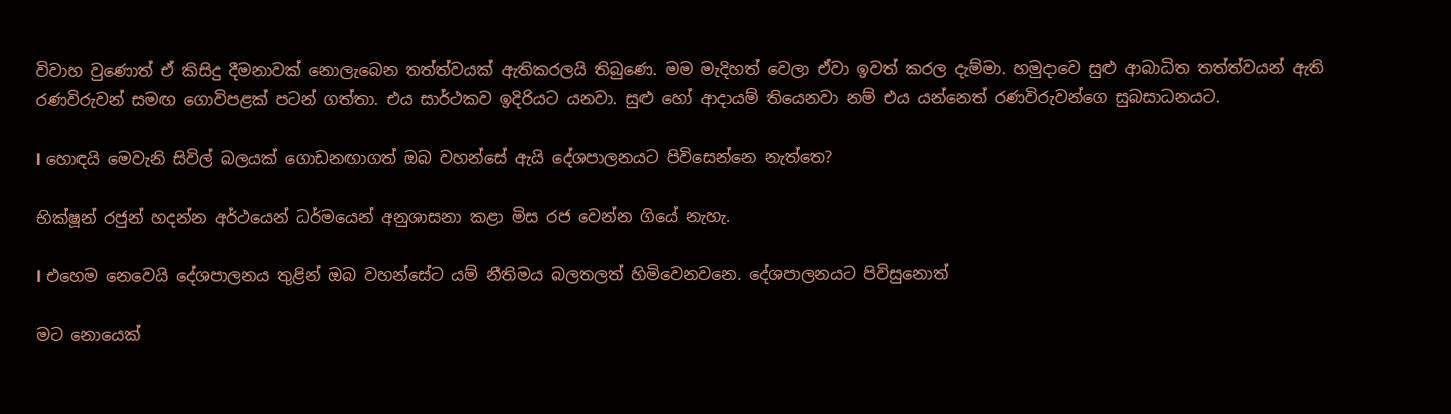විවාහ වුණොත් ඒ කිසිදු දීමනාවක් නොලැබෙන තත්ත්වයක් ඇතිකරලයි තිබුණෙ. මම මැදිහත් වෙලා ඒවා ඉවත් කරල දැම්මා. හමුදාවෙ සුළු ආබාධිත තත්ත්වයන් ඇති රණවිරුවන් සමඟ ගොවිපළක් පටන් ගත්තා. එය සාර්ථකව ඉදිරියට යනවා. සුළු හෝ ආදායම් තියෙනවා නම් එය යන්නෙත් රණවිරුවන්ගෙ සුබසාධනයට.

l හොඳයි මෙවැනි සිවිල් බලයක් ගොඩනඟාගත් ඔබ වහන්සේ ඇයි දේශපාලනයට පිවිසෙන්නෙ නැත්තෙ?

භික්ෂූන් රජුන් හදන්න අර්ථයෙන් ධර්මයෙන් අනුශාසනා කළා මිස රජ වෙන්න ගියේ නැහැ.

l එහෙම නෙවෙයි දේශපාලනය තුළින් ඔබ වහන්සේට යම් නීතිමය බලතලත් හිමිවෙනවනෙ. දේශපාලනයට පිවිසුනොත්

මට නොයෙක්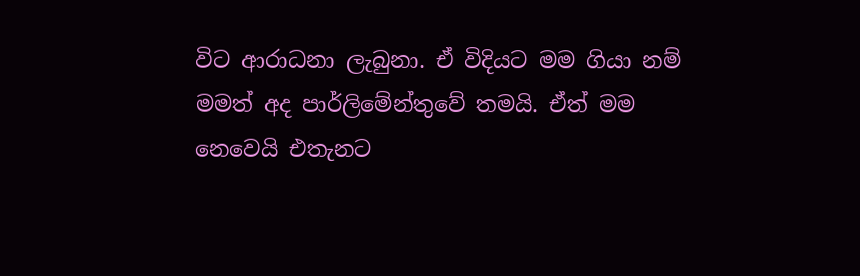විට ආරාධනා ලැබුනා. ඒ විදියට මම ගියා නම් මමත් අද පාර්ලිමේන්තුවේ තමයි. ඒත් මම නෙවෙයි එතැනට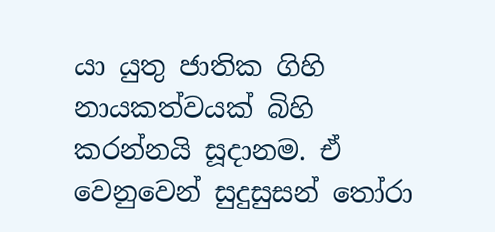යා යුතු ජාතික ගිහි නායකත්වයක් බිහි කරන්නයි සූදානම. ඒ වෙනුවෙන් සුදුසුසන් තෝරා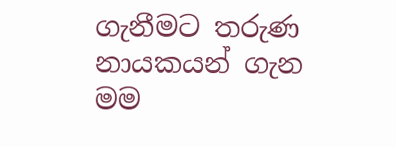ගැනීමට තරුණ නායකයන් ගැන මම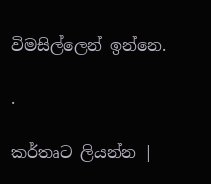විමසිල්ලෙන් ඉන්නෙ.

.

කර්තෘට ලියන්න |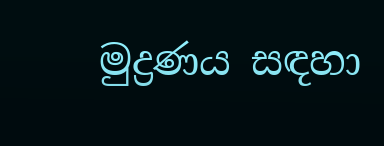මුද්‍රණය සඳහා